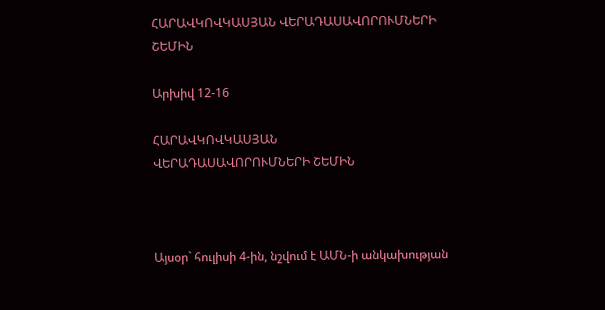ՀԱՐԱՎԿՈՎԿԱՍՅԱՆ ՎԵՐԱԴԱՍԱՎՈՐՈՒՄՆԵՐԻ ՇԵՄԻՆ

Արխիվ 12-16

ՀԱՐԱՎԿՈՎԿԱՍՅԱՆ
ՎԵՐԱԴԱՍԱՎՈՐՈՒՄՆԵՐԻ ՇԵՄԻՆ



Այսօր` հուլիսի 4-ին, նշվում է ԱՄՆ-ի անկախության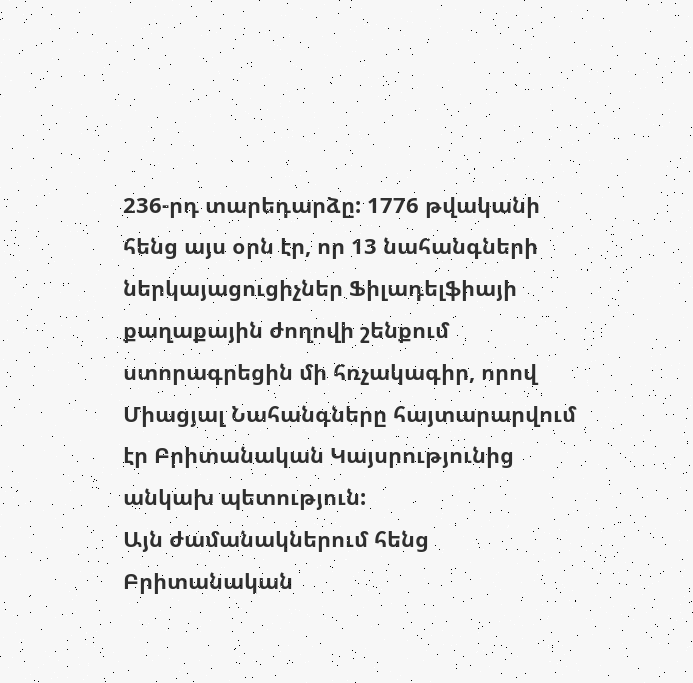236-րդ տարեդարձը: 1776 թվականի հենց այս օրն էր, որ 13 նահանգների ներկայացուցիչներ Ֆիլադելֆիայի քաղաքային ժողովի շենքում ստորագրեցին մի հռչակագիր, որով Միացյալ Նահանգները հայտարարվում էր Բրիտանական Կայսրությունից անկախ պետություն:
Այն ժամանակներում հենց Բրիտանական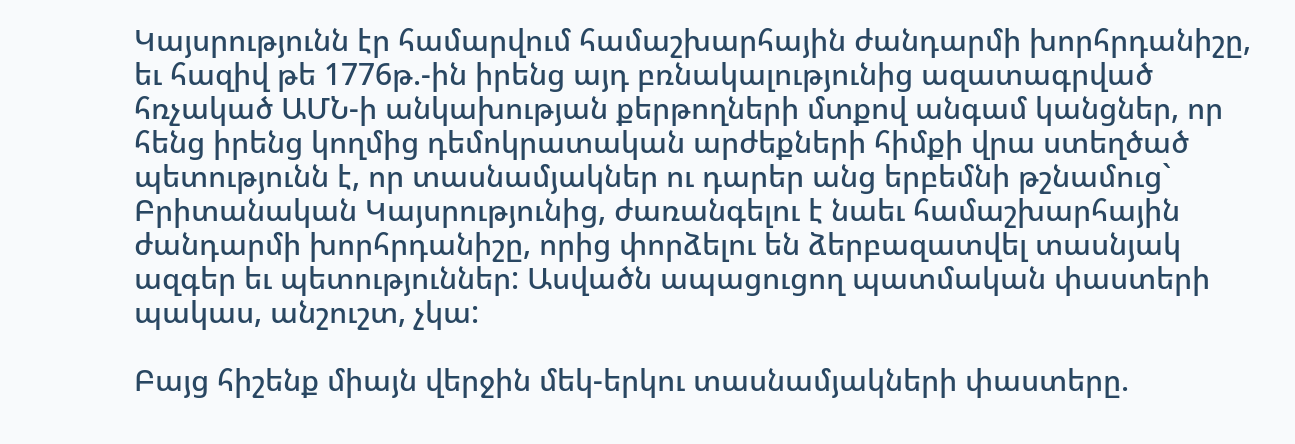Կայսրությունն էր համարվում համաշխարհային ժանդարմի խորհրդանիշը, եւ հազիվ թե 1776թ.-ին իրենց այդ բռնակալությունից ազատագրված հռչակած ԱՄՆ-ի անկախության քերթողների մտքով անգամ կանցներ, որ հենց իրենց կողմից դեմոկրատական արժեքների հիմքի վրա ստեղծած պետությունն է, որ տասնամյակներ ու դարեր անց երբեմնի թշնամուց` Բրիտանական Կայսրությունից, ժառանգելու է նաեւ համաշխարհային ժանդարմի խորհրդանիշը, որից փորձելու են ձերբազատվել տասնյակ ազգեր եւ պետություններ: Ասվածն ապացուցող պատմական փաստերի պակաս, անշուշտ, չկա:

Բայց հիշենք միայն վերջին մեկ-երկու տասնամյակների փաստերը.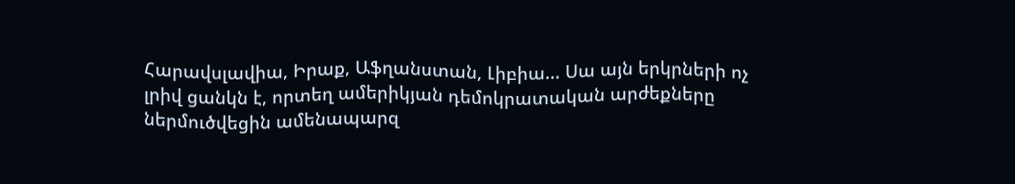Հարավսլավիա, Իրաք, Աֆղանստան, Լիբիա... Սա այն երկրների ոչ լրիվ ցանկն է, որտեղ ամերիկյան դեմոկրատական արժեքները ներմուծվեցին ամենապարզ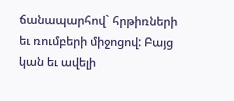ճանապարհով` հրթիռների եւ ռումբերի միջոցով: Բայց կան եւ ավելի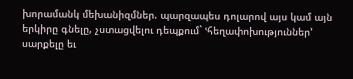խորամանկ մեխանիզմներ. պարզապես դոլարով այս կամ այն երկիրը գնելը, չստացվելու դեպքում` ՙհեղափոխություններ՚ սարքելը եւ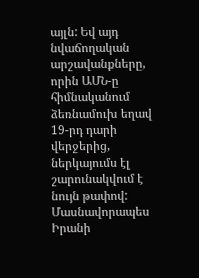այլն: Եվ այդ նվաճողական արշավանքները, որին ԱՄՆ-ը հիմնականում ձեռնամուխ եղավ 19-րդ դարի վերջերից, ներկայումս էլ շարունակվում է նույն թափով: Մասնավորապես Իրանի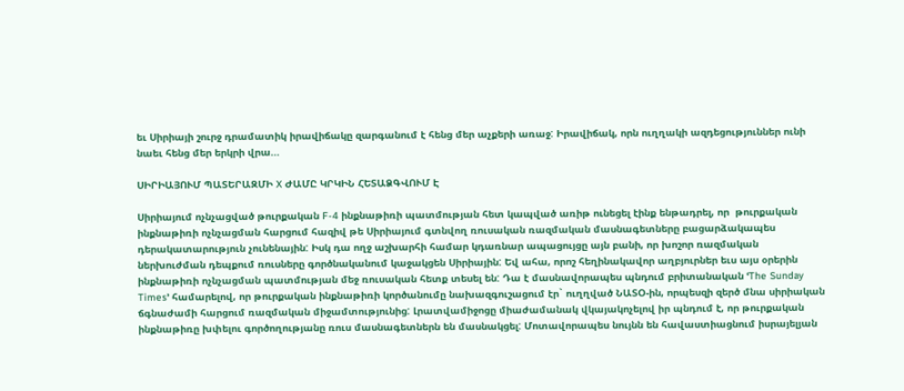եւ Սիրիայի շուրջ դրամատիկ իրավիճակը զարգանում է հենց մեր աչքերի առաջ: Իրավիճակ, որն ուղղակի ազդեցություններ ունի նաեւ հենց մեր երկրի վրա...

ՍԻՐԻԱՅՈՒՄ ՊԱՏԵՐԱԶՄԻ X ԺԱՄԸ ԿՐԿԻՆ ՀԵՏԱՁԳՎՈՒՄ Է

Սիրիայում ոչնչացված թուրքական F-4 ինքնաթիռի պատմության հետ կապված առիթ ունեցել էինք ենթադրել, որ  թուրքական ինքնաթիռի ոչնչացման հարցում հազիվ թե Սիրիայում գտնվող ռուսական ռազմական մասնագետները բացարձակապես դերակատարություն չունենային: Իսկ դա ողջ աշխարհի համար կդառնար ապացույցը այն բանի, որ խոշոր ռազմական ներխուժման դեպքում ռուսները գործնականում կաջակցեն Սիրիային: Եվ ահա, որոշ հեղինակավոր աղբյուրներ եւս այս օրերին ինքնաթիռի ոչնչացման պատմության մեջ ռուսական հետք տեսել են: Դա է մասնավորապես պնդում բրիտանական ՙThe Sunday Times՚ համարելով, որ թուրքական ինքնաթիռի կործանումը նախազգուշացում էր` ուղղված ՆԱՏՕ-ին, որպեսզի զերծ մնա սիրիական ճգնաժամի հարցում ռազմական միջամտությունից: Լրատվամիջոցը միաժամանակ վկայակոչելով իր պնդում է, որ թուրքական ինքնաթիռը խփելու գործողությանը ռուս մասնագետներն են մասնակցել: Մոտավորապես նույնն են հավաստիացնում իսրայելյան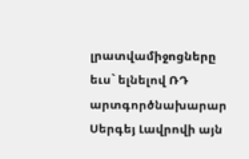լրատվամիջոցները եւս` ելնելով ՌԴ արտգործնախարար Սերգեյ Լավրովի այն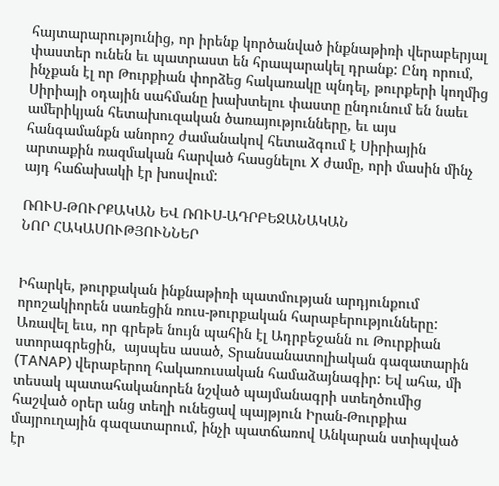հայտարարությունից, որ իրենք կործանված ինքնաթիռի վերաբերյալ փաստեր ունեն եւ պատրաստ են հրապարակել դրանք: Ընդ որում, ինչքան էլ որ Թուրքիան փորձեց հակառակը պնդել, թուրքերի կողմից Սիրիայի օդային սահմանը խախտելու փաստը ընդունում են նաեւ ամերիկյան հետախուզական ծառայությունները, եւ այս հանգամանքն անորոշ ժամանակով հետաձգում է Սիրիային արտաքին ռազմական հարված հասցնելու X ժամը, որի մասին մինչ այդ հաճախակի էր խոսվում:

ՌՈՒՍ-ԹՈՒՐՔԱԿԱՆ ԵՎ ՌՈՒՍ-ԱԴՐԲԵՋԱՆԱԿԱՆ
ՆՈՐ ՀԱԿԱՍՈՒԹՅՈՒՆՆԵՐ


Իհարկե, թուրքական ինքնաթիռի պատմության արդյունքում որոշակիորեն սառեցին ռուս-թուրքական հարաբերությունները: Առավել եւս, որ գրեթե նույն պահին էլ Ադրբեջանն ու Թուրքիան ստորագրեցին,  այսպես ասած, Տրանսանատոլիական գազատարին (TANAP) վերաբերող հակառուսական համաձայնագիր: Եվ ահա, մի տեսակ պատահականորեն նշված պայմանագրի ստեղծումից հաշված օրեր անց տեղի ունեցավ պայթյուն Իրան-Թուրքիա մայրուղային գազատարում, ինչի պատճառով Անկարան ստիպված էր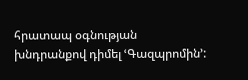հրատապ օգնության խնդրանքով դիմել ՙԳազպրոմին՚: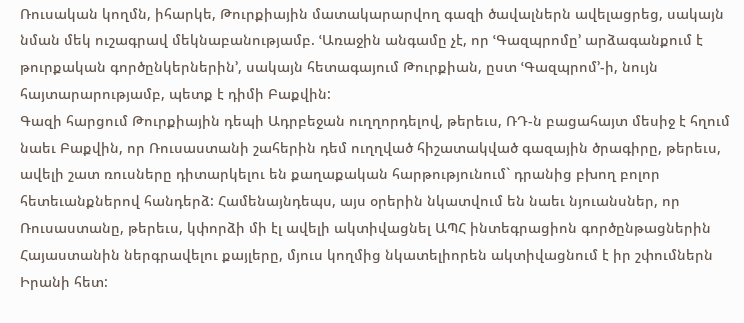Ռուսական կողմն, իհարկե, Թուրքիային մատակարարվող գազի ծավալներն ավելացրեց, սակայն նման մեկ ուշագրավ մեկնաբանությամբ. ՙԱռաջին անգամը չէ, որ ՙԳազպրոմը՚ արձագանքում է թուրքական գործընկերներին՚, սակայն հետագայում Թուրքիան, ըստ ՙԳազպրոմ՚-ի, նույն հայտարարությամբ, պետք է դիմի Բաքվին:
Գազի հարցում Թուրքիային դեպի Ադրբեջան ուղղորդելով, թերեւս, ՌԴ-ն բացահայտ մեսիջ է հղում նաեւ Բաքվին, որ Ռուսաստանի շահերին դեմ ուղղված հիշատակված գազային ծրագիրը, թերեւս, ավելի շատ ռուսները դիտարկելու են քաղաքական հարթությունում` դրանից բխող բոլոր հետեւանքներով հանդերձ: Համենայնդեպս, այս օրերին նկատվում են նաեւ նյուանսներ, որ Ռուսաստանը, թերեւս, կփորձի մի էլ ավելի ակտիվացնել ԱՊՀ ինտեգրացիոն գործընթացներին Հայաստանին ներգրավելու քայլերը, մյուս կողմից նկատելիորեն ակտիվացնում է իր շփումներն Իրանի հետ: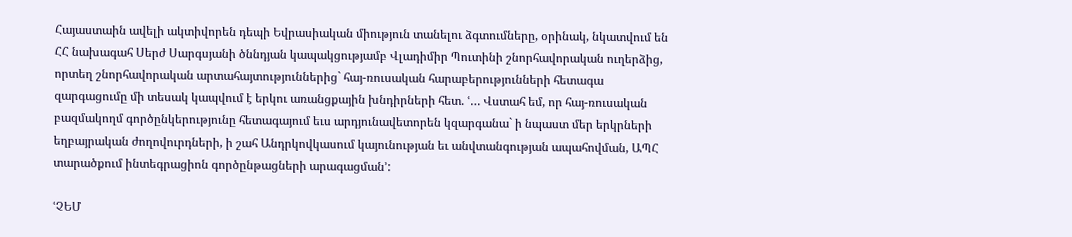Հայաստաին ավելի ակտիվորեն դեպի Եվրասիական միություն տանելու ձգտումները, օրինակ, նկատվում են ՀՀ նախագահ Սերժ Սարգսյանի ծննդյան կապակցությամբ Վլադիմիր Պուտինի շնորհավորական ուղերձից, որտեղ շնորհավորական արտահայտություններից` հայ-ռուսական հարաբերությունների հետագա զարգացումը մի տեսակ կապվում է երկու առանցքային խնդիրների հետ. ՙ… Վստահ եմ, որ հայ-ռուսական բազմակողմ գործընկերությունը հետագայում եւս արդյունավետորեն կզարգանա` ի նպաստ մեր երկրների եղբայրական ժողովուրդների, ի շահ Անդրկովկասում կայունության եւ անվտանգության ապահովման, ԱՊՀ տարածքում ինտեգրացիոն գործընթացների արագացման՚:

ՙՉԵՄ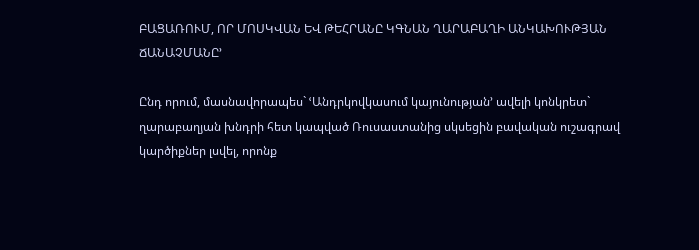ԲԱՑԱՌՈՒՄ, ՈՐ ՄՈՍԿՎԱՆ ԵՎ ԹԵՀՐԱՆԸ ԿԳՆԱՆ ՂԱՐԱԲԱՂԻ ԱՆԿԱԽՈՒԹՅԱՆ ՃԱՆԱՉՄԱՆԸ՚

Ընդ որում, մասնավորապես` ՙԱնդրկովկասում կայունության՚ ավելի կոնկրետ` ղարաբաղյան խնդրի հետ կապված Ռուսաստանից սկսեցին բավական ուշագրավ կարծիքներ լսվել, որոնք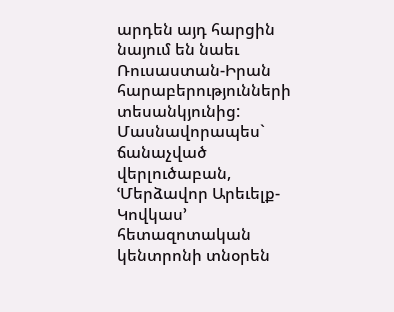արդեն այդ հարցին նայում են նաեւ Ռուսաստան-Իրան հարաբերությունների տեսանկյունից: Մասնավորապես` ճանաչված վերլուծաբան, ՙՄերձավոր Արեւելք-Կովկաս՚ հետազոտական կենտրոնի տնօրեն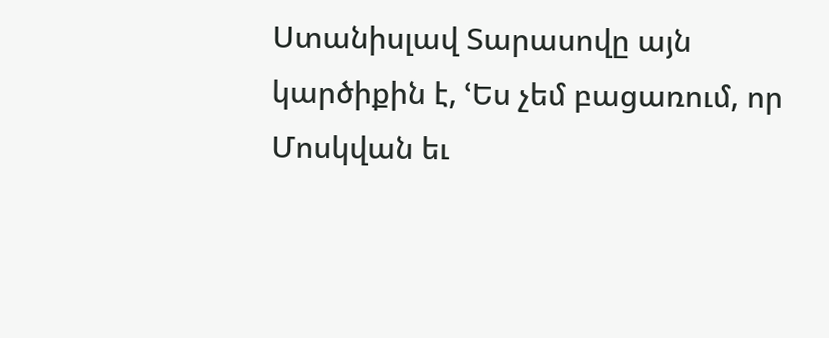Ստանիսլավ Տարասովը այն կարծիքին է, ՙԵս չեմ բացառում, որ Մոսկվան եւ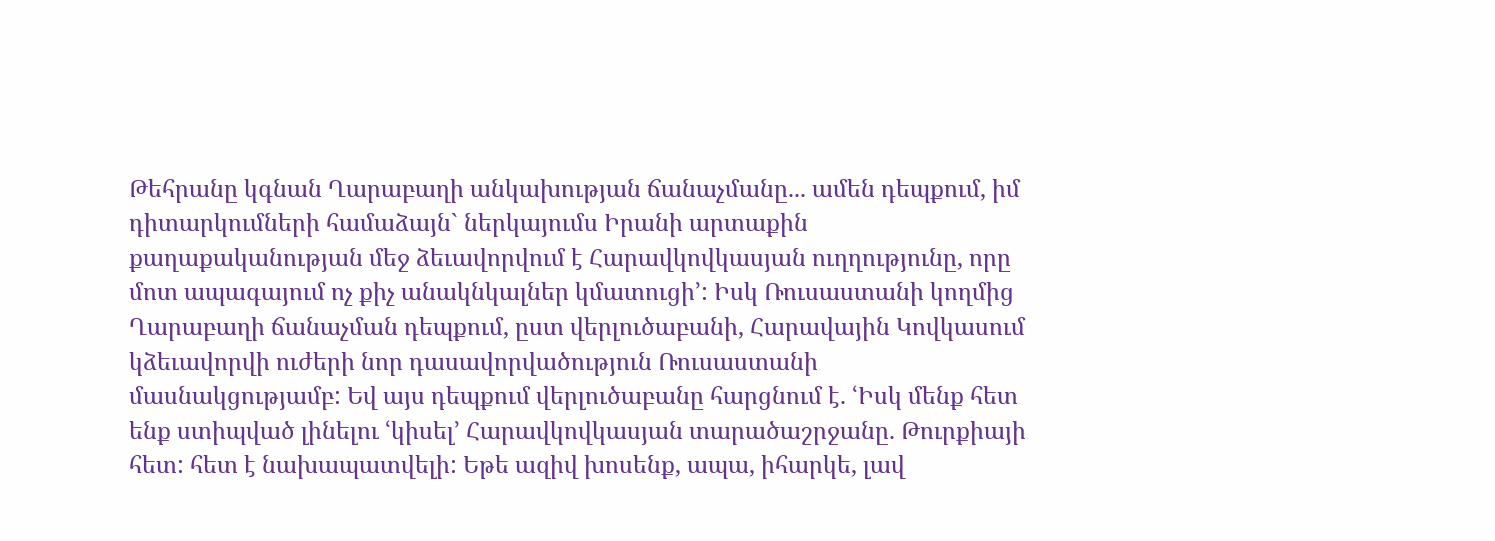Թեհրանը կգնան Ղարաբաղի անկախության ճանաչմանը... ամեն դեպքում, իմ դիտարկումների համաձայն` ներկայումս Իրանի արտաքին քաղաքականության մեջ ձեւավորվում է Հարավկովկասյան ուղղությունը, որը մոտ ապագայում ոչ քիչ անակնկալներ կմատուցի՚: Իսկ Ռուսաստանի կողմից Ղարաբաղի ճանաչման դեպքում, ըստ վերլուծաբանի, Հարավային Կովկասում կձեւավորվի ուժերի նոր դասավորվածություն Ռուսաստանի մասնակցությամբ: Եվ այս դեպքում վերլուծաբանը հարցնում է. ՙԻսկ մենք հետ ենք ստիպված լինելու ՙկիսել՚ Հարավկովկասյան տարածաշրջանը. Թուրքիայի հետ: հետ է նախապատվելի: Եթե ազիվ խոսենք, ապա, իհարկե, լավ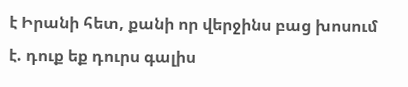է Իրանի հետ, քանի որ վերջինս բաց խոսում է. դուք եք դուրս գալիս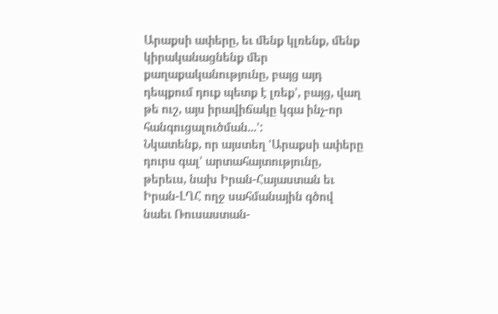Արաքսի ափերը, եւ մենք կլռենք, մենք կիրականացնենք մեր քաղաքականությունը, բայց այդ դեպքում դուք պետք է լռեք՚, բայց, վաղ թե ուշ, այս իրավիճակը կգա ինչ-որ հանգուցալուծման...՚:
Նկատենք, որ այստեղ ՙԱրաքսի ափերը դուրս գալ՚ արտահայտությունը, թերեւս, նախ Իրան-Հայաստան եւ Իրան-ԼՂՀ ողջ սահմանային գծով նաեւ Ռուսաստան-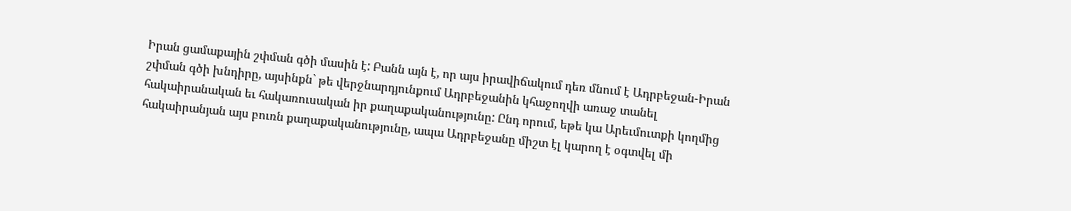Իրան ցամաքային շփման գծի մասին է: Բանն այն է, որ այս իրավիճակում դեռ մնում է Ադրբեջան-Իրան շփման գծի խնդիրը, այսինքն` թե վերջնարդյունքում Ադրբեջանին կհաջողվի առաջ տանել հակաիրանական եւ հակառուսական իր քաղաքականությունը: Ընդ որում, եթե կա Արեւմուտքի կողմից հակաիրանյան այս բուռն քաղաքականությունը, ապա Ադրբեջանը միշտ էլ կարող է օգտվել մի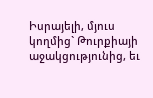Իսրայելի, մյուս կողմից` Թուրքիայի աջակցությունից, եւ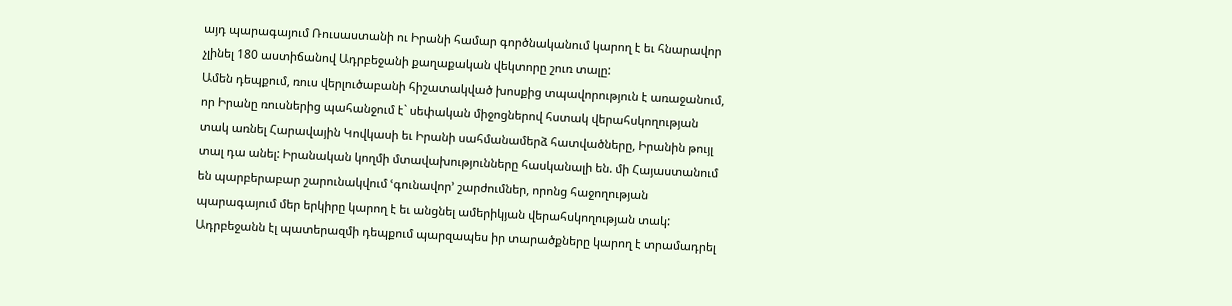այդ պարագայում Ռուսաստանի ու Իրանի համար գործնականում կարող է եւ հնարավոր չլինել 180 աստիճանով Ադրբեջանի քաղաքական վեկտորը շուռ տալը:
Ամեն դեպքում, ռուս վերլուծաբանի հիշատակված խոսքից տպավորություն է առաջանում, որ Իրանը ռուսներից պահանջում է` սեփական միջոցներով հստակ վերահսկողության տակ առնել Հարավային Կովկասի եւ Իրանի սահմանամերձ հատվածները, Իրանին թույլ տալ դա անել: Իրանական կողմի մտավախությունները հասկանալի են. մի Հայաստանում են պարբերաբար շարունակվում ՙգունավոր՚ շարժումներ, որոնց հաջողության պարագայում մեր երկիրը կարող է եւ անցնել ամերիկյան վերահսկողության տակ: Ադրբեջանն էլ պատերազմի դեպքում պարզապես իր տարածքները կարող է տրամադրել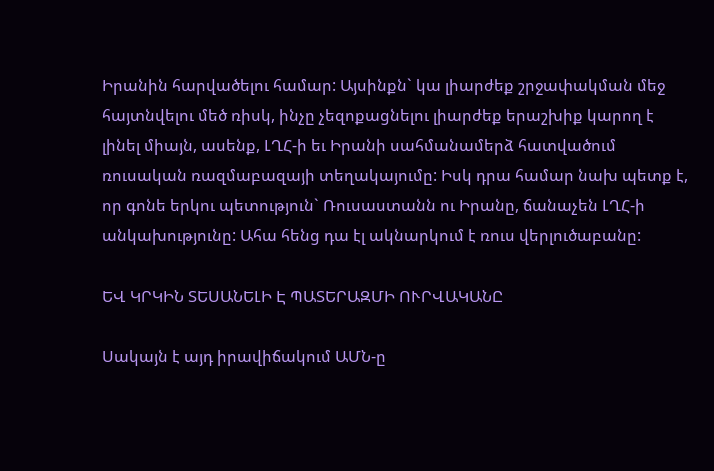Իրանին հարվածելու համար: Այսինքն` կա լիարժեք շրջափակման մեջ հայտնվելու մեծ ռիսկ, ինչը չեզոքացնելու լիարժեք երաշխիք կարող է լինել միայն, ասենք, ԼՂՀ-ի եւ Իրանի սահմանամերձ հատվածում ռուսական ռազմաբազայի տեղակայումը: Իսկ դրա համար նախ պետք է, որ գոնե երկու պետություն` Ռուսաստանն ու Իրանը, ճանաչեն ԼՂՀ-ի անկախությունը: Ահա հենց դա էլ ակնարկում է ռուս վերլուծաբանը:

ԵՎ ԿՐԿԻՆ ՏԵՍԱՆԵԼԻ Է ՊԱՏԵՐԱԶՄԻ ՈՒՐՎԱԿԱՆԸ

Սակայն է այդ իրավիճակում ԱՄՆ-ը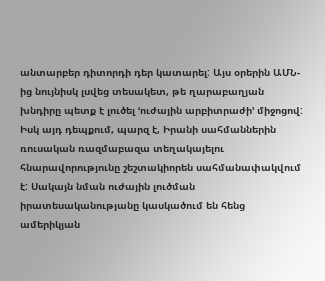անտարբեր դիտորդի դեր կատարել: Այս օրերին ԱՄՆ-ից նույնիսկ լսվեց տեսակետ, թե ղարաբաղյան խնդիրը պետք է լուծել ՙուժային արբիտրաժի՚ միջոցով: Իսկ այդ դեպքում, պարզ է, Իրանի սահմաններին ռուսական ռազմաբազա տեղակայելու հնարավորությունը շեշտակիորեն սահմանափակվում է: Սակայն նման ուժային լուծման իրատեսականությանը կասկածում են հենց ամերիկյան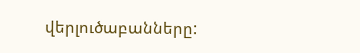վերլուծաբանները: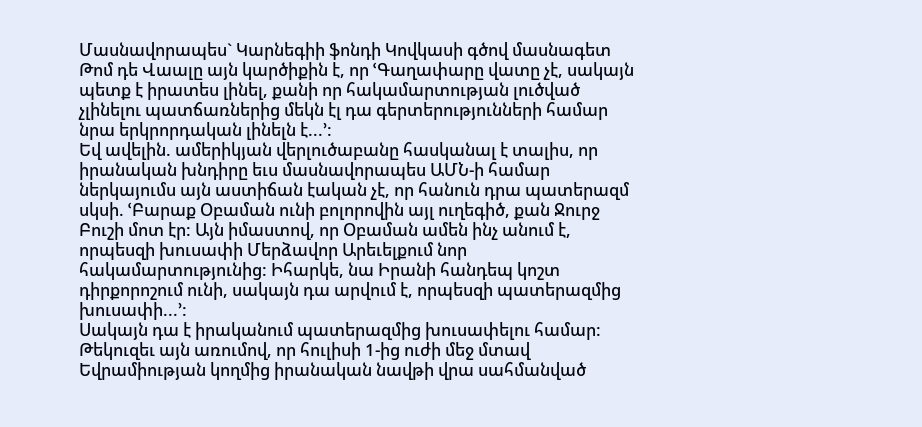Մասնավորապես` Կարնեգիի ֆոնդի Կովկասի գծով մասնագետ Թոմ դե Վաալը այն կարծիքին է, որ ՙԳաղափարը վատը չէ, սակայն պետք է իրատես լինել, քանի որ հակամարտության լուծված չլինելու պատճառներից մեկն էլ դա գերտերությունների համար նրա երկրորդական լինելն է...՚:
Եվ ավելին. ամերիկյան վերլուծաբանը հասկանալ է տալիս, որ իրանական խնդիրը եւս մասնավորապես ԱՄՆ-ի համար ներկայումս այն աստիճան էական չէ, որ հանուն դրա պատերազմ սկսի. ՙԲարաք Օբաման ունի բոլորովին այլ ուղեգիծ, քան Ջուրջ Բուշի մոտ էր: Այն իմաստով, որ Օբաման ամեն ինչ անում է, որպեսզի խուսափի Մերձավոր Արեւելքում նոր հակամարտությունից: Իհարկե, նա Իրանի հանդեպ կոշտ դիրքորոշում ունի, սակայն դա արվում է, որպեսզի պատերազմից խուսափի...՚:
Սակայն դա է իրականում պատերազմից խուսափելու համար: Թեկուզեւ այն առումով, որ հուլիսի 1-ից ուժի մեջ մտավ Եվրամիության կողմից իրանական նավթի վրա սահմանված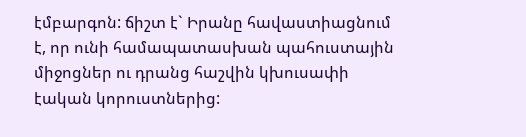էմբարգոն: ճիշտ է` Իրանը հավաստիացնում է, որ ունի համապատասխան պահուստային միջոցներ ու դրանց հաշվին կխուսափի էական կորուստներից: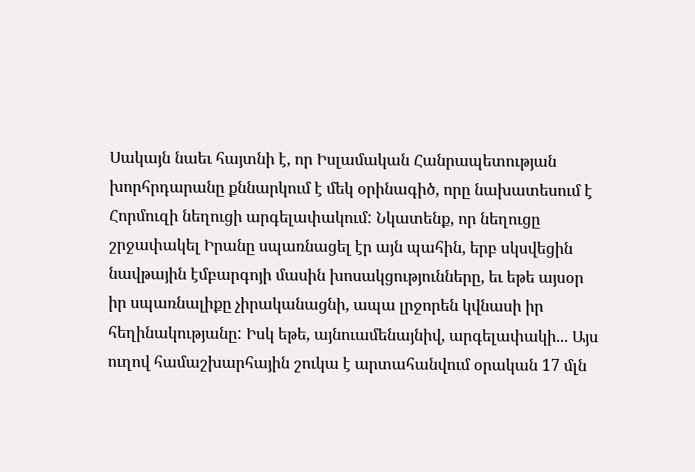Սակայն նաեւ հայտնի է, որ Իսլամական Հանրապետության խորհրդարանը քննարկում է մեկ օրինագիծ, որը նախատեսում է Հորմուզի նեղուցի արգելափակում: Նկատենք, որ նեղուցը շրջափակել Իրանը սպառնացել էր այն պահին, երբ սկսվեցին նավթային էմբարգոյի մասին խոսակցությունները, եւ եթե այսօր իր սպառնալիքը չիրականացնի, ապա լրջորեն կվնասի իր հեղինակությանը: Իսկ եթե, այնուամենայնիվ, արգելափակի... Այս ուղով համաշխարհային շուկա է արտահանվում օրական 17 մլն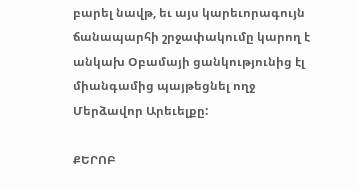բարել նավթ, եւ այս կարեւորագույն ճանապարհի շրջափակումը կարող է անկախ Օբամայի ցանկությունից էլ միանգամից պայթեցնել ողջ Մերձավոր Արեւելքը:

ՔԵՐՈԲ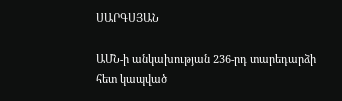ՍԱՐԳՍՅԱՆ

ԱՄՆ-ի անկախության 236-րդ տարեդարձի հետ կապված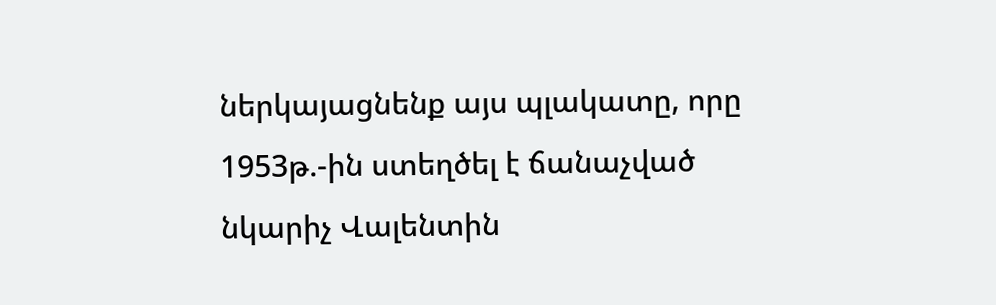ներկայացնենք այս պլակատը, որը 1953թ.-ին ստեղծել է ճանաչված նկարիչ Վալենտին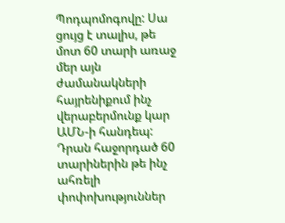Պոդպոմոգովը: Սա ցույց է տալիս, թե մոտ 60 տարի առաջ մեր այն ժամանակների հայրենիքում ինչ վերաբերմունք կար ԱՄՆ-ի հանդեպ: Դրան հաջորդած 60 տարիներին թե ինչ ահռելի փոփոխություններ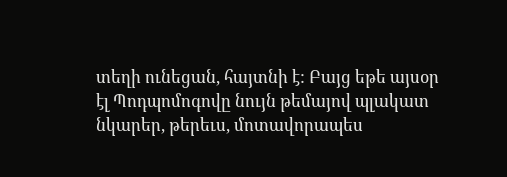տեղի ունեցան, հայտնի է: Բայց եթե այսօր էլ Պոդպոմոգովը նույն թեմայով պլակատ նկարեր, թերեւս, մոտավորապես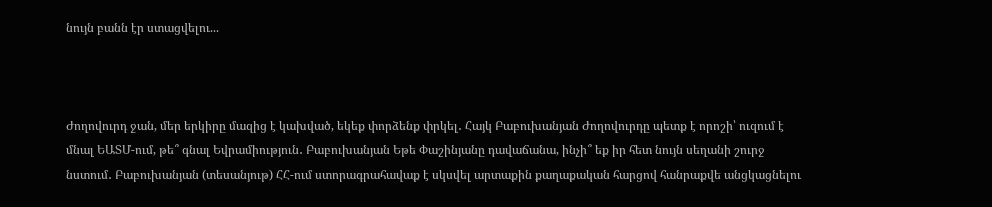նույն բանն էր ստացվելու...



Ժողովուրդ ջան, մեր երկիրը մազից է կախված, եկեք փորձենք փրկել․ Հայկ Բաբուխանյան Ժողովուրդը պետք է որոշի՝ ուզում է մնալ ԵԱՏՄ-ում, թե՞ գնալ Եվրամիություն․ Բաբուխանյան Եթե Փաշինյանը դավաճանա, ինչի՞ եք իր հետ նույն սեղանի շուրջ նստում․ Բաբուխանյան (տեսանյութ) ՀՀ-ում ստորագրահավաք է սկսվել արտաքին քաղաքական հարցով հանրաքվե անցկացնելու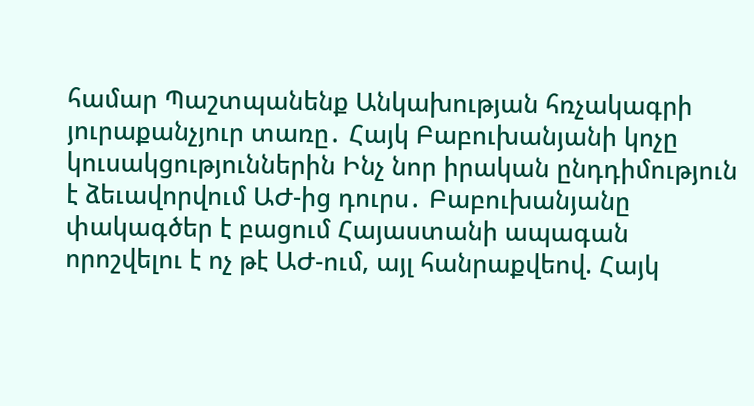համար Պաշտպանենք Անկախության հռչակագրի յուրաքանչյուր տառը․ Հայկ Բաբուխանյանի կոչը կուսակցություններին Ինչ նոր իրական ընդդիմություն է ձեւավորվում ԱԺ-ից դուրս․ Բաբուխանյանը փակագծեր է բացում Հայաստանի ապագան որոշվելու է ոչ թէ ԱԺ-ում, այլ հանրաքվեով. Հայկ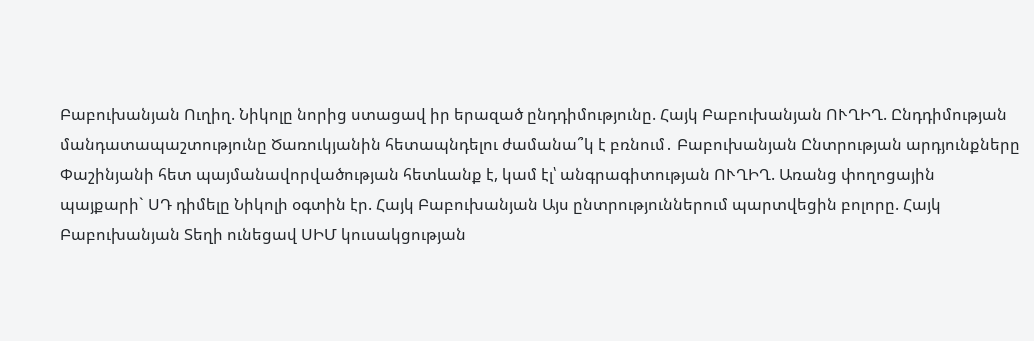Բաբուխանյան Ուղիղ. Նիկոլը նորից ստացավ իր երազած ընդդիմությունը. Հայկ Բաբուխանյան ՈՒՂԻՂ. Ընդդիմության մանդատապաշտությունը Ծառուկյանին հետապնդելու ժամանա՞կ է բռնում․ Բաբուխանյան Ընտրության արդյունքները Փաշինյանի հետ պայմանավորվածության հետևանք է, կամ էլ՝ անգրագիտության ՈՒՂԻՂ. Առանց փողոցային պայքարի` ՍԴ դիմելը Նիկոլի օգտին էր. Հայկ Բաբուխանյան Այս ընտրություններում պարտվեցին բոլորը. Հայկ Բաբուխանյան Տեղի ունեցավ ՍԻՄ կուսակցության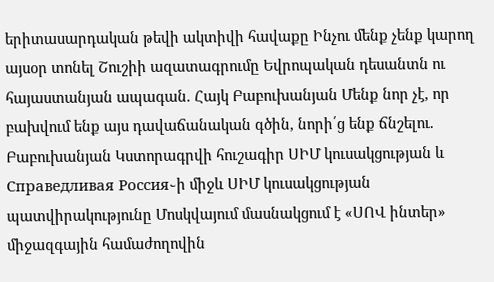երիտասարդական թեվի ակտիվի հավաքը Ինչու մենք չենք կարող այսօր տոնել Շուշիի ազատագրումը Եվրոպական դեսանտն ու հայաստանյան ապագան. Հայկ Բաբուխանյան Մենք նոր չէ, որ բախվում ենք այս դավաճանական գծին, նորի՛ց ենք ճնշելու. Բաբուխանյան Կստորագրվի հուշագիր ՍԻՄ կուսակցության և Справедливая Россия֊ի միջև ՍԻՄ կուսակցության պատվիրակությունը Մոսկվայում մասնակցում է «ՍՈՎ ինտեր» միջազգային համաժողովին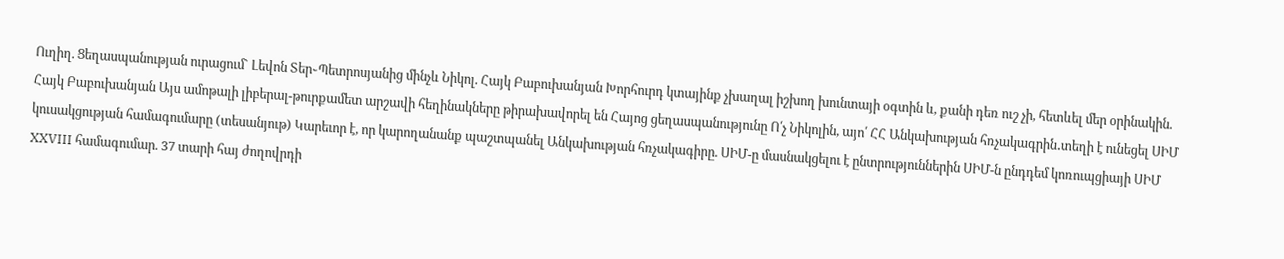Ուղիղ. Ցեղասպանության ուրացում` Լեվոն Տեր֊Պետրոսյանից մինչև Նիկոլ. Հայկ Բաբուխանյան Խորհուրդ կտայինք չխաղալ իշխող խունտայի օգտին և, քանի դեռ ուշ չի, հետևել մեր օրինակին. Հայկ Բաբուխանյան Այս ամոթալի լիբերալ-թուրքամետ արշավի հեղինակները թիրախավորել են Հայոց ցեղասպանությունը Ո՛չ Նիկոլին, այո՛ ՀՀ Անկախության հռչակագրին․տեղի է ունեցել ՍԻՄ կուսակցության համագումարը (տեսանյութ) Կարեւոր է, որ կարողանանք պաշտպանել Անկախության հռչակագիրը. ՍԻՄ-ը մասնակցելու է ընտրություններին ՍԻՄ-ն ընդդեմ կոռուպցիայի ՍԻՄ XXVIII համագումար. 37 տարի հայ ժողովրդի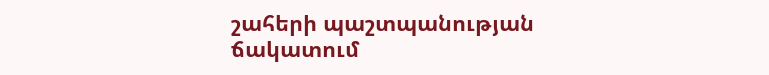շահերի պաշտպանության ճակատում